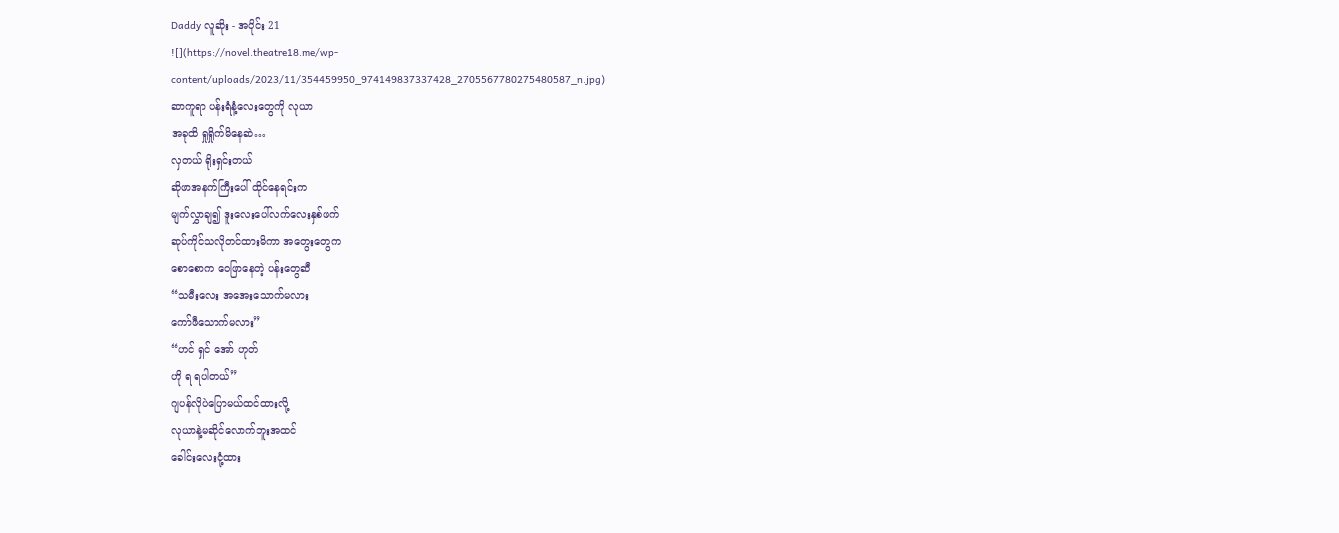Daddy လူဆိုး - အပိုင်း 21
![](https://novel.theatre18.me/wp-content/uploads/2023/11/354459950_974149837337428_2705567780275480587_n.jpg)
ဆာကူရာ ပန်းရံနံ့လေးတွေကို လုယာ
အခုထိ ရှုရှိုက်မိနေဆဲ…
လှတယ် ရိုးရှင်းတယ်
ဆိုဖာအနက်ကြီးပေါ် ထိုင်နေရင်းက
မျက်လွှာချ၍ ဒူးလေးပေါ်လက်လေးနှစ်ဖက်
ဆုပ်ကိုင်သလိုတင်ထားမိကာ အတွေးတွေက
စောစောက ဝေဖြာနေတဲ့ ပန်းတွေဆီ
“သမီးလေး အအေးသောက်မလား
ကော်ဖီသောက်မလား”
“ဟင် ရှင် အော် ဟုတ်
ဟို ရ ရပါတယ်”
ဂျပန်လိုပဲပြောမယ်ထင်ထားလို့
လုယာနဲ့မဆိုင်လောက်ဘူးအထင်
ခေါင်းလေးငုံ့ထား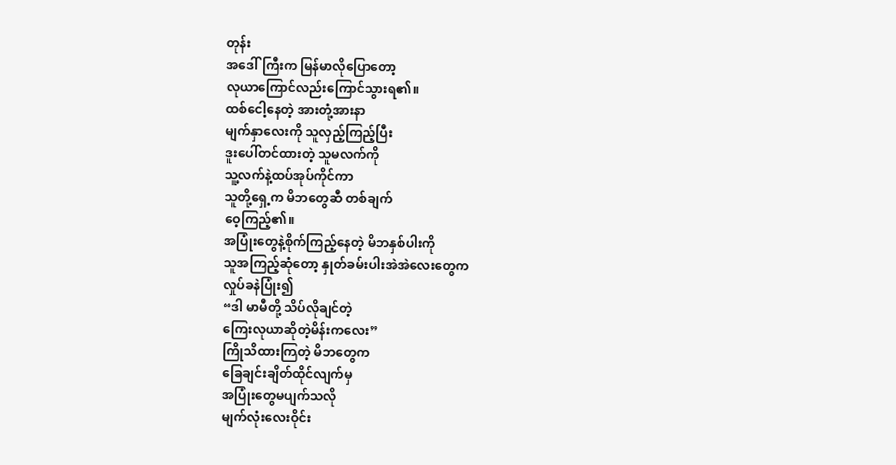တုန်း
အဒေါ်ကြီးက မြန်မာလိုပြောတော့
လုယာကြောင်လည်းကြောင်သွားရ၏။
ထစ်ငေါ့နေတဲ့ အားတုံ့အားနာ
မျက်နှာလေးကို သူလှည့်ကြည့်ပြီး
ဒူးပေါ်တင်ထားတဲ့ သူမလက်ကို
သူ့လက်နဲ့ထပ်အုပ်ကိုင်ကာ
သူတို့ရှေ့က မိဘတွေဆီ တစ်ချက်
ဝေ့ကြည့်၏။
အပြုံးတွေနဲ့စိုက်ကြည့်နေတဲ့ မိဘနှစ်ပါးကို
သူအကြည့်ဆုံတော့ နှုတ်ခမ်းပါးအဲအဲလေးတွေက
လှုပ်ခနဲပြုံး၍
“ဒါ မာမီတို့ သိပ်လိုချင်တဲ့
ကြေးလုယာဆိုတဲ့မိန်းကလေး”
ကြိုသိထားကြတဲ့ မိဘတွေက
ခြေချင်းချိတ်ထိုင်လျက်မှ
အပြုံးတွေမပျက်သလို
မျက်လုံးလေးဝိုင်း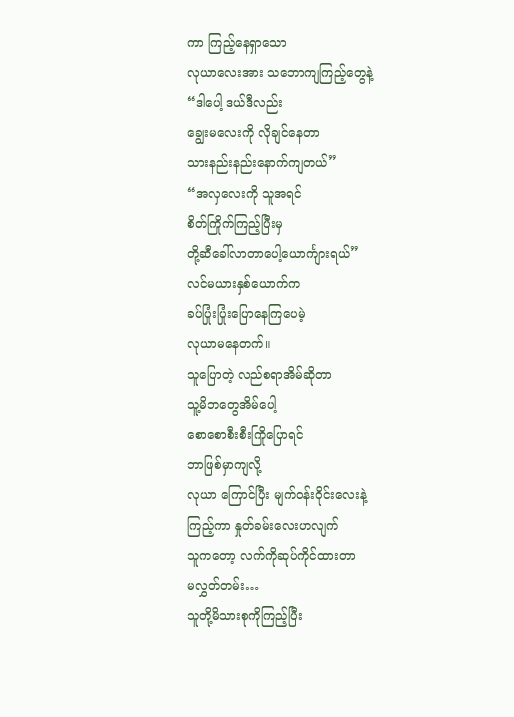ကာ ကြည့်နေရှာသော
လုယာလေးအား သဘောကျကြည့်တွေနဲ့
“ဒါပေါ့ ဒယ်ဒီလည်း
ချွေးမလေးကို လိုချင်နေတာ
သားနည်းနည်းနောက်ကျတယ်”
“အလှလေးကို သူအရင်
စိတ်ကြိုက်ကြည့်ပြီးမှ
တို့ဆီခေါ်လာတာပေါ့ယောင်္ကျားရယ်”
လင်မယားနှစ်ယောက်က
ခပ်ပြုံးပြုံးပြောနေကြပေမဲ့
လုယာမနေတက်။
သူပြောတဲ့ လည်စရာအိမ်ဆိုတာ
သူ့မိဘတွေအိမ်ပေါ့
စောစောစီးစီးကြိုပြောရင်
ဘာဖြစ်မှာကျလို့
လုယာ ကြောင်ပြီး မျက်ဝန်းဝိုင်းလေးနဲ့
ကြည့်ကာ နှုတ်ခမ်းလေးဟလျက်
သူကတော့ လက်ကိုဆုပ်ကိုင်ထားတာ
မလွှတ်တမ်း…
သူတို့မိသားစုကိုကြည့်ပြီး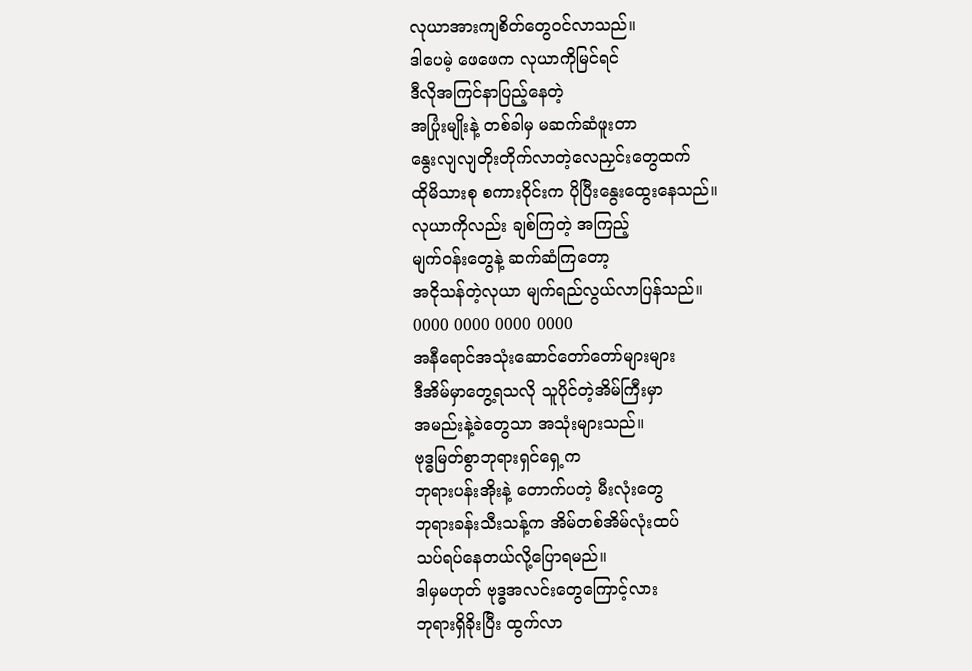လုယာအားကျစိတ်တွေဝင်လာသည်။
ဒါပေမဲ့ ဖေဖေက လုယာကိုမြင်ရင်
ဒီလိုအကြင်နာပြည့်နေတဲ့
အပြုံးမျိုးနဲ့ တစ်ခါမှ မဆက်ဆံဖူးတာ
နွေးလျလျတိုးတိုက်လာတဲ့လေညှင်းတွေထက်
ထိုမိသားစု စကားဝိုင်းက ပိုပြီးနွေးထွေးနေသည်။
လုယာကိုလည်း ချစ်ကြတဲ့ အကြည့်
မျက်ဝန်းတွေနဲ့ ဆက်ဆံကြတော့
အငိုသန်တဲ့လုယာ မျက်ရည်လွယ်လာပြန်သည်။
0000 0000 0000 0000
အနီရောင်အသုံးဆောင်တော်တော်များများ
ဒီအိမ်မှာတွေ့ရသလို သူပိုင်တဲ့အိမ်ကြီးမှာ
အမည်းနဲ့ခဲတွေသာ အသုံးများသည်။
ဗုဒ္ဓမြတ်စွာဘုရားရှင်ရှေ့က
ဘုရားပန်းအိုးနဲ့ တောက်ပတဲ့ မီးလုံးတွေ
ဘုရားခန်းသီးသန့်က အိမ်တစ်အိမ်လုံးထပ်
သပ်ရပ်နေတယ်လို့ပြောရမည်။
ဒါမှမဟုတ် ဗုဒ္ဓအလင်းတွေကြောင့်လား
ဘုရားရှိခိုးပြီး ထွက်လာ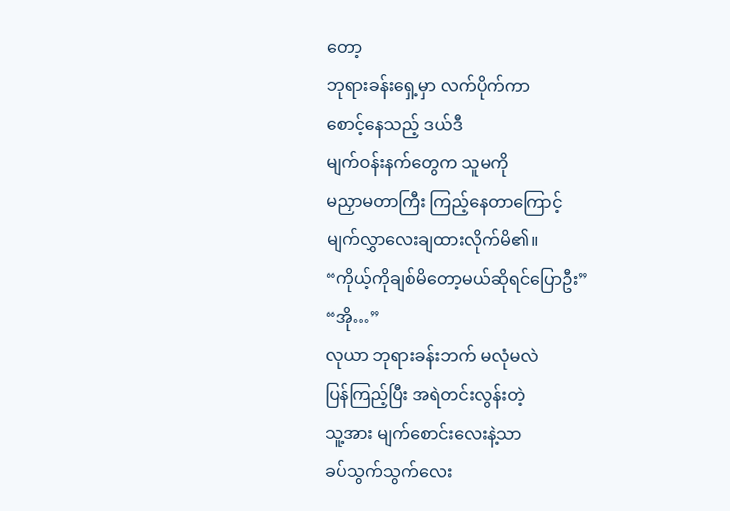တော့
ဘုရားခန်းရှေ့မှာ လက်ပိုက်ကာ
စောင့်နေသည့် ဒယ်ဒီ
မျက်ဝန်းနက်တွေက သူမကို
မညှာမတာကြီး ကြည့်နေတာကြောင့်
မျက်လွှာလေးချထားလိုက်မိ၏။
“ကိုယ့်ကိုချစ်မိတော့မယ်ဆိုရင်ပြောဦး”
“အို…”
လုယာ ဘုရားခန်းဘက် မလုံမလဲ
ပြန်ကြည့်ပြီး အရဲတင်းလွန်းတဲ့
သူ့အား မျက်စောင်းလေးနဲ့သာ
ခပ်သွက်သွက်လေး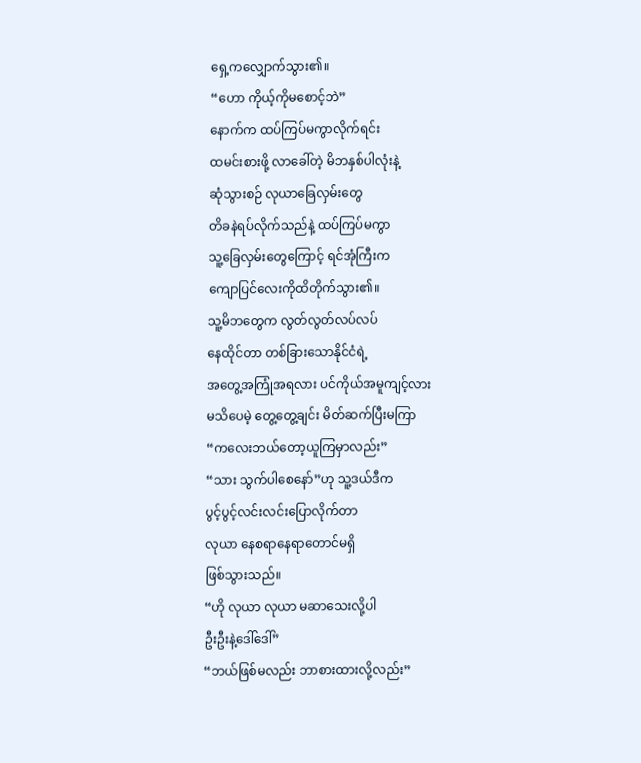ရှေ့ကလျှောက်သွား၏။
“ဟော ကိုယ့်ကိုမစောင့်ဘဲ”
နောက်က ထပ်ကြပ်မကွာလိုက်ရင်း
ထမင်းစားဖို့ လာခေါ်တဲ့ မိဘနှစ်ပါလုံးနဲ့
ဆုံသွားစဉ် လုယာခြေလှမ်းတွေ
တိခနဲရပ်လိုက်သည်နဲ့ ထပ်ကြပ်မကွာ
သူ့ခြေလှမ်းတွေကြောင့် ရင်အုံကြီးက
ကျောပြင်လေးကိုထိတိုက်သွား၏။
သူ့မိဘတွေက လွတ်လွတ်လပ်လပ်
နေထိုင်တာ တစ်ခြားသောနိုင်ငံရဲ့
အတွေ့အကြုံအရလား ပင်ကိုယ်အမူကျင့်လား
မသိပေမဲ့ တွေ့တွေ့ချင်း မိတ်ဆက်ပြီးမကြာ
“ကလေးဘယ်တော့ယူကြမှာလည်း”
“သား သွက်ပါစေနော်”ဟု သူ့ဒယ်ဒီက
ပွင့်ပွင့်လင်းလင်းပြောလိုက်တာ
လုယာ နေစရာနေရာတောင်မရှိ
ဖြစ်သွားသည်။
“ဟို လုယာ လုယာ မဆာသေးလို့ပါ
ဦးဦးနဲ့ဒေါ်ဒေါ်”
“ဘယ်ဖြစ်မလည်း ဘာစားထားလို့လည်း”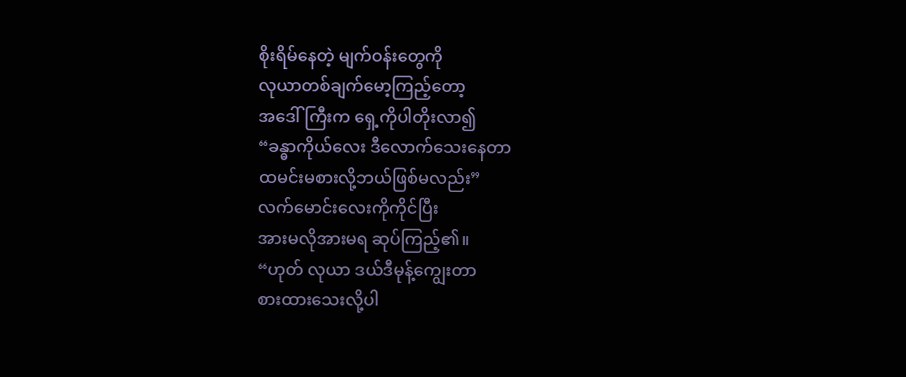စိုးရိမ်နေတဲ့ မျက်ဝန်းတွေကို
လုယာတစ်ချက်မော့ကြည့်တော့
အဒေါ်ကြီးက ရှေ့ကိုပါတိုးလာ၍
“ခန္ဓာကိုယ်လေး ဒီလောက်သေးနေတာ
ထမင်းမစားလို့ဘယ်ဖြစ်မလည်း”
လက်မောင်းလေးကိုကိုင်ပြီး
အားမလိုအားမရ ဆုပ်ကြည့်၏။
“ဟုတ် လုယာ ဒယ်ဒီမုန့်ကျွေးတာ
စားထားသေးလို့ပါ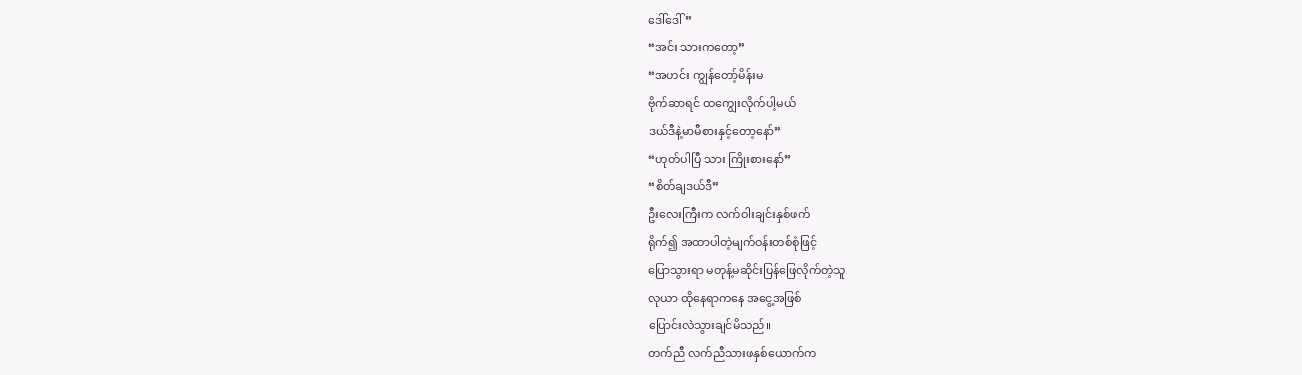ဒေါ်ဒေါ်”
“အင်း သားကတော့”
“အဟင်း ကျွန်တော့်မိန်းမ
ဗိုက်ဆာရင် ထကျွေးလိုက်ပါ့မယ်
ဒယ်ဒီနဲ့မာမီစားနှင့်တော့နော်”
“ဟုတ်ပါပြီ သား ကြိုးစားနော်”
“စိတ်ချဒယ်ဒီ”
ဦးလေးကြီးက လက်ဝါးချင်းနှစ်ဖက်
ရိုက်၍ အထာပါတဲ့မျက်ဝန်းတစ်စုံဖြင့်
ပြောသွားရာ မတုန့်မဆိုင်းပြန်ဖြေလိုက်တဲ့သူ
လုယာ ထိုနေရာကနေ အငွေ့အဖြစ်
ပြောင်းလဲသွားချင်မိသည်။
တက်ညီ လက်ညီသားဖနှစ်ယောက်က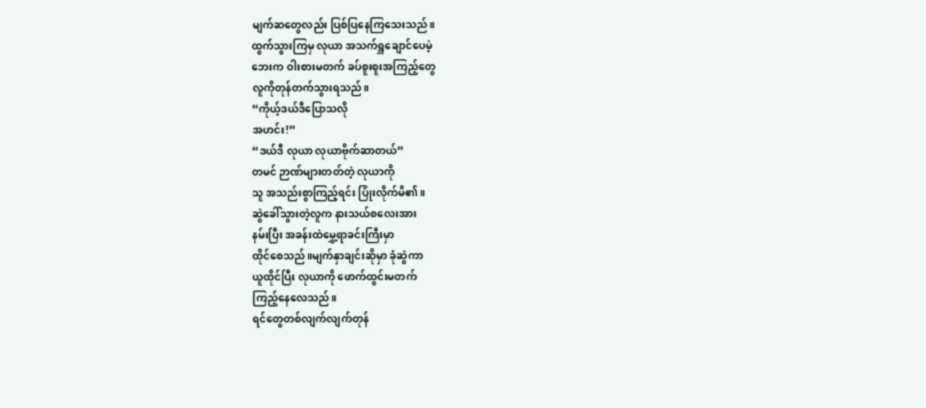မျက်ဆတွေလည်း ပြစ်ပြနေကြသေးသည်။
ထွက်သွားကြမှ လုယာ အသက်ရှူချောင်ပေမဲ့
ဘေးက ဝါးစားမတက် ခပ်စူးစူးအကြည့်တွေ
လူကိုတုန်တက်သွားရသည်။
“ကိုယ့်ဒယ်ဒီပြောသလို
အဟင်း!”
“ဒယ်ဒီ လုယာ လုယာဗိုက်ဆာတယ်”
တမင် ဉာဏ်များတတ်တဲ့ လုယာကို
သူ အသည်းစွာကြည့်ရင်း ပြုံးလိုက်မိ၏။
ဆွဲခေါ်သွားတဲ့လူက နားသယ်စလေးအား
နမ်းပြီး အခန်းထဲမွှေ့ရာခင်းကြီးမှာ
ထိုင်စေသည်။မျက်နှာချင်းဆိုမှာ ခုံဆွဲကာ
ယူထိုင်ပြီး လုယာကို ဖောက်ထွင်းမတက်
ကြည့်နေလေသည်။
ရင်တွေတစ်လျက်လျက်တုန်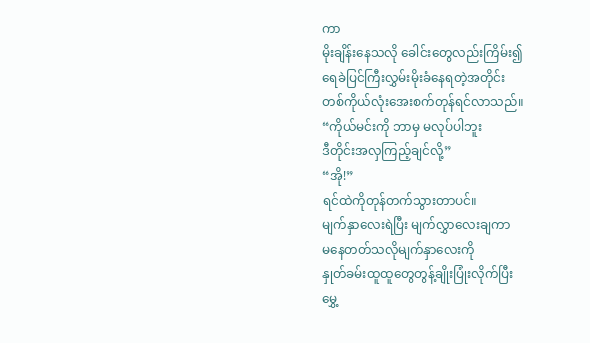ကာ
မိုးချိန်းနေသလို ခေါင်းတွေလည်းကြိမ်း၍
ရေခဲပြင်ကြီးလွှမ်းမိုးခံနေရတဲ့အတိုင်း
တစ်ကိုယ်လုံးအေးစက်တုန်ရင်လာသည်။
“ကိုယ်မင်းကို ဘာမှ မလုပ်ပါဘူး
ဒီတိုင်းအလှကြည့်ချင်လို့”
“အို!”
ရင်ထဲကိုတုန်တက်သွားတာပင်။
မျက်နှာလေးရဲပြီး မျက်လွှာလေးချကာ
မနေတတ်သလိုမျက်နှာလေးကို
နှုတ်ခမ်းထူထူတွေတွန့်ချိုးပြုံးလိုက်ပြီး
မွှေ့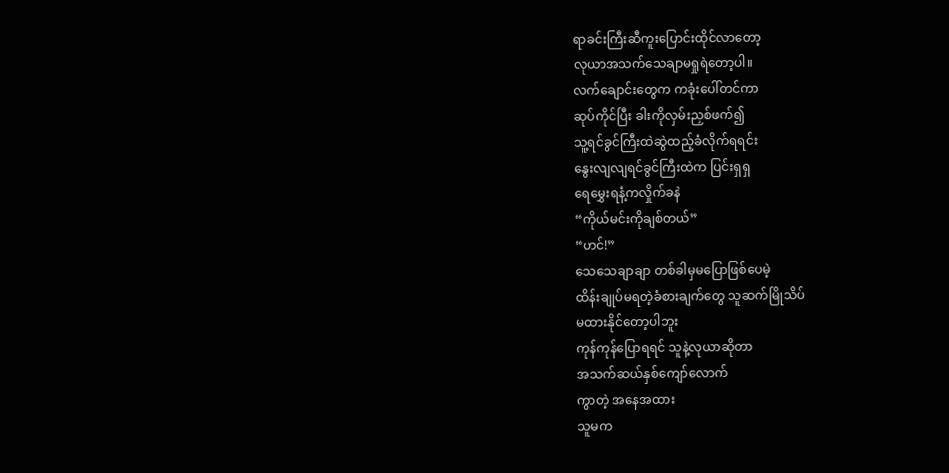ရာခင်းကြီးဆီကူးပြောင်းထိုင်လာတော့
လုယာအသက်သေချာမရှုရဲတော့ပါ။
လက်ချောင်းတွေက ကခုံးပေါ်တင်ကာ
ဆုပ်ကိုင်ပြီး ခါးကိုလှမ်းညှစ်ဖက်၍
သူ့ရင်ခွင်ကြီးထဲဆွဲထည့်ခံလိုက်ရရင်း
နွေးလျလျရင်ခွင်ကြီးထဲက ပြင်းရှရှ
ရေမွှေးရနံ့ကလှိုက်ခနဲ
“ကိုယ်မင်းကိုချစ်တယ်”
“ဟင်!”
သေသေချာချာ တစ်ခါမှမပြောဖြစ်ပေမဲ့
ထိန်းချုပ်မရတဲ့ခံစားချက်တွေ သူဆက်မြိုသိပ်
မထားနိုင်တော့ပါဘူး
ကုန်ကုန်ပြောရရင် သူနဲ့လုယာဆိုတာ
အသက်ဆယ်နှစ်ကျော်လောက်
ကွာတဲ့ အနေအထား
သူမက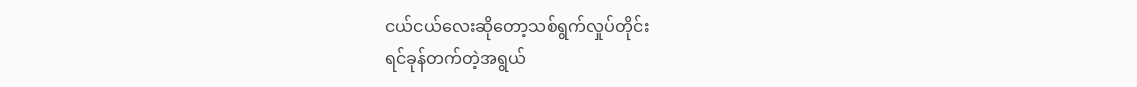ငယ်ငယ်လေးဆိုတော့သစ်ရွက်လှုပ်တိုင်း
ရင်ခုန်တက်တဲ့အရွယ်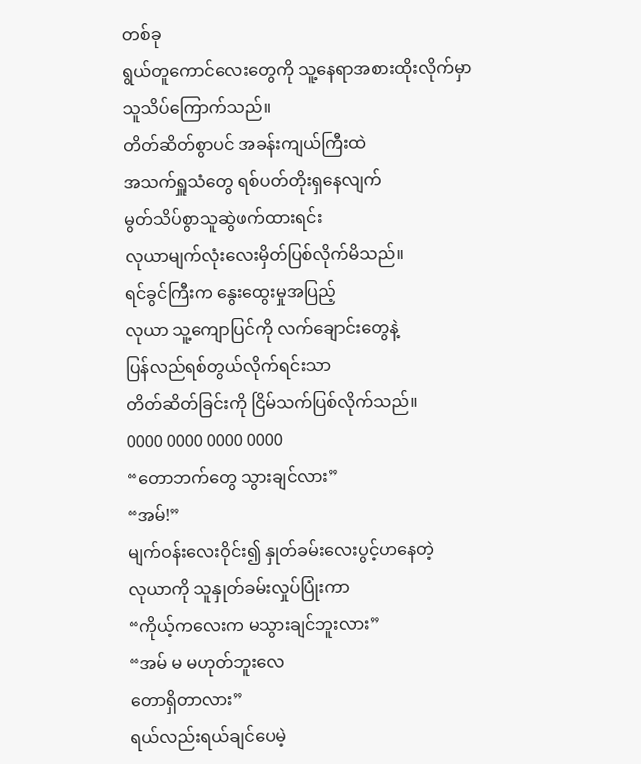တစ်ခု
ရွယ်တူကောင်လေးတွေကို သူ့နေရာအစားထိုးလိုက်မှာ
သူသိပ်ကြောက်သည်။
တိတ်ဆိတ်စွာပင် အခန်းကျယ်ကြီးထဲ
အသက်ရှူသံတွေ ရစ်ပတ်တိုးရှနေလျက်
မွတ်သိပ်စွာသူဆွဲဖက်ထားရင်း
လုယာမျက်လုံးလေးမှိတ်ပြစ်လိုက်မိသည်။
ရင်ခွင်ကြီးက နွေးထွေးမှုအပြည့်
လုယာ သူ့ကျောပြင်ကို လက်ချောင်းတွေနဲ့
ပြန်လည်ရစ်တွယ်လိုက်ရင်းသာ
တိတ်ဆိတ်ခြင်းကို ငြိမ်သက်ပြစ်လိုက်သည်။
0000 0000 0000 0000
“တောဘက်တွေ သွားချင်လား”
“အမ်!”
မျက်ဝန်းလေးဝိုင်း၍ နှုတ်ခမ်းလေးပွင့်ဟနေတဲ့
လုယာကို သူနှုတ်ခမ်းလှုပ်ပြုံးကာ
“ကိုယ့်ကလေးက မသွားချင်ဘူးလား”
“အမ် မ မဟုတ်ဘူးလေ
တောရှိတာလား”
ရယ်လည်းရယ်ချင်ပေမဲ့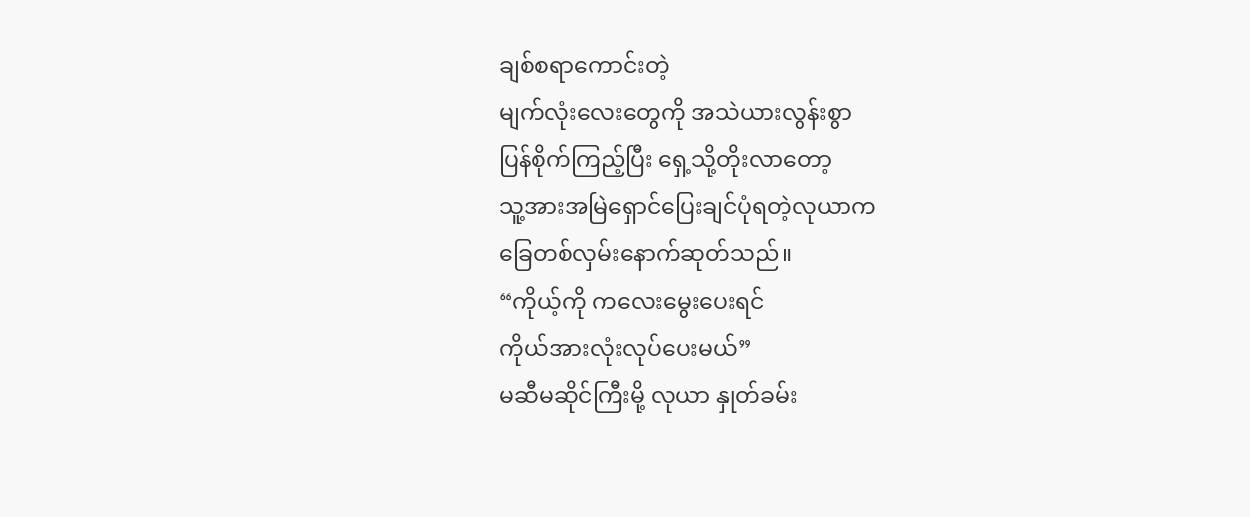ချစ်စရာကောင်းတဲ့
မျက်လုံးလေးတွေကို အသဲယားလွန်းစွာ
ပြန်စိုက်ကြည့်ပြီး ရှေ့သို့တိုးလာတော့
သူ့အားအမြဲရှောင်ပြေးချင်ပုံရတဲ့လုယာက
ခြေတစ်လှမ်းနောက်ဆုတ်သည်။
“ကိုယ့်ကို ကလေးမွေးပေးရင်
ကိုယ်အားလုံးလုပ်ပေးမယ်”
မဆီမဆိုင်ကြီးမို့ လုယာ နှုတ်ခမ်း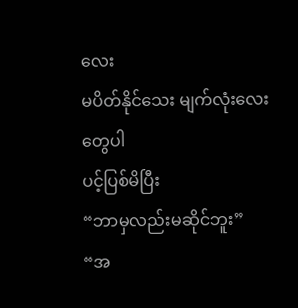လေး
မပိတ်နိုင်သေး မျက်လုံးလေးတွေပါ
ပင့်ပြစ်မိပြီး
“ဘာမှလည်းမဆိုင်ဘူး”
“အ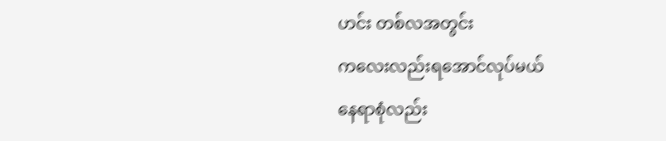ဟင်း တစ်လအတွင်း
ကလေးလည်းရအောင်လုပ်မယ်
နေရာစုံလည်း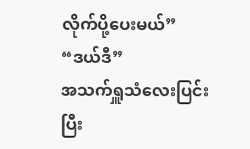လိုက်ပို့ပေးမယ်”
“ဒယ်ဒီ”
အသက်ရှူသံလေးပြင်းပြီး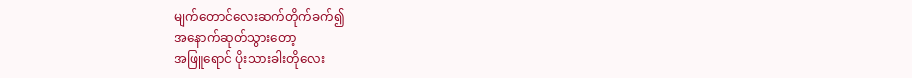မျက်တောင်လေးဆက်တိုက်ခက်၍
အနောက်ဆုတ်သွားတော့
အဖြူရောင် ပိုးသားခါးတိုလေး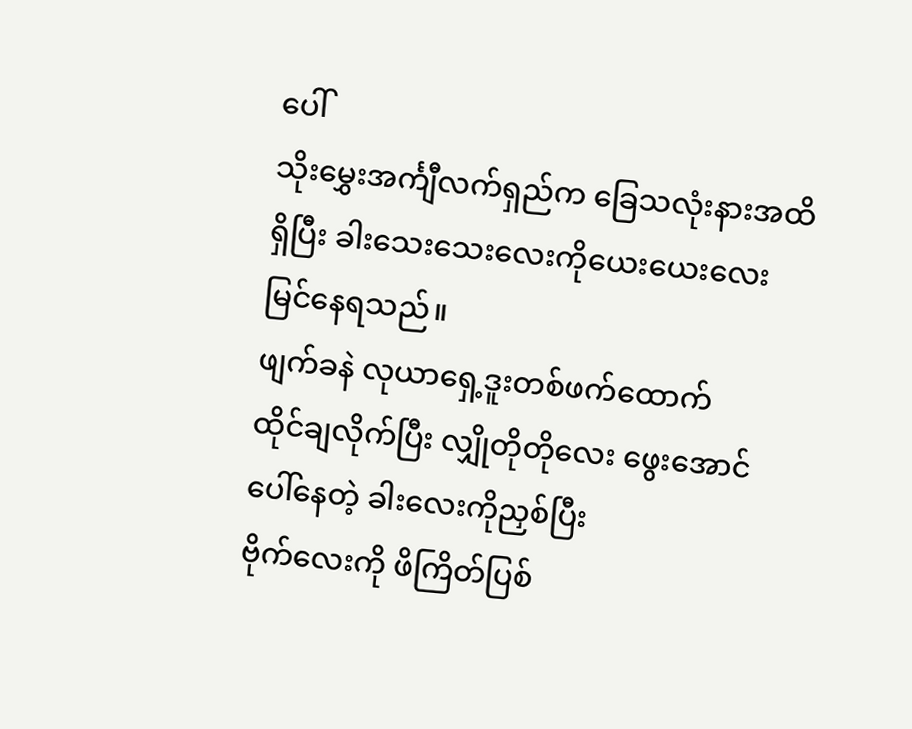ပေါ်
သိုးမွှေးအင်္ကျီလက်ရှည်က ခြေသလုံးနားအထိ
ရှိပြီး ခါးသေးသေးလေးကိုယေးယေးလေး
မြင်နေရသည်။
ဖျက်ခနဲ လုယာရှေ့ဒူးတစ်ဖက်ထောက်
ထိုင်ချလိုက်ပြီး လျှိုတိုတိုလေး ဖွေးအောင်
ပေါ်နေတဲ့ ခါးလေးကိုညှစ်ပြီး
ဗိုက်လေးကို ဖိကြိတ်ပြစ်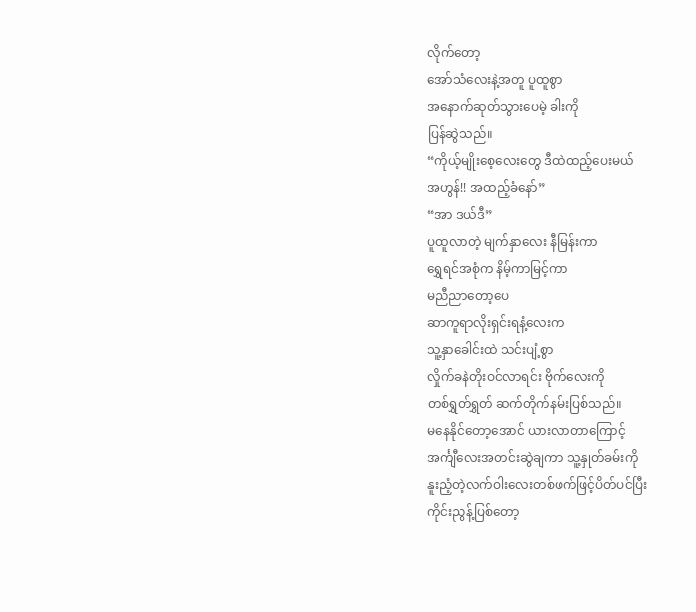လိုက်တော့
အော်သံလေးနဲ့အတူ ပူထူစွာ
အနောက်ဆုတ်သွားပေမဲ့ ခါးကို
ပြန်ဆွဲသည်။
“ကိုယ့်မျိုးစေ့လေးတွေ ဒီထဲထည့်ပေးမယ်
အဟွန်!! အထည့်ခံနော်”
“အာ ဒယ်ဒီ”
ပူထူလာတဲ့ မျက်နှာလေး နီမြန်းကာ
ရွှေရင်အစုံက နိမ့်ကာမြင့်ကာ
မညီညာတော့ပေ
ဆာကူရာလိုးရှင်းရနံ့လေးက
သူ့နှာခေါင်းထဲ သင်းပျံ့စွာ
လှိုက်ခနဲတိုးဝင်လာရင်း ဗိုက်လေးကို
တစ်ရွှတ်ရွှတ် ဆက်တိုက်နမ်းပြစ်သည်။
မနေနိုင်တော့အောင် ယားလာတာကြောင့်
အင်္ကျီလေးအတင်းဆွဲချကာ သူ့နှုတ်ခမ်းကို
နူးညံ့တဲ့လက်ဝါးလေးတစ်ဖက်ဖြင့်ပိတ်ပင်ပြီး
ကိုင်းညွန့်ပြစ်တော့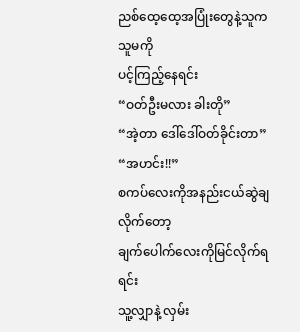ညစ်ထေ့ထေ့အပြုံးတွေနဲ့သူက သူမကို
ပင့်ကြည့်နေရင်း
“ဝတ်ဦးမလား ခါးတို”
“အဲ့တာ ဒေါ်ဒေါ်ဝတ်ခိုင်းတာ”
“အဟင်း!!”
စကပ်လေးကိုအနည်းငယ်ဆွဲချလိုက်တော့
ချက်ပေါက်လေးကိုမြင်လိုက်ရရင်း
သူ့လျှာနဲ့ လှမ်း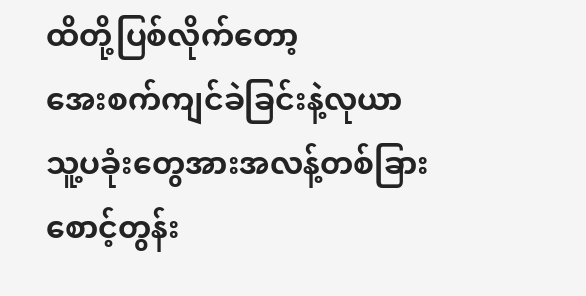ထိတို့ပြစ်လိုက်တော့
အေးစက်ကျင်ခဲခြင်းနဲ့လုယာ
သူ့ပခုံးတွေအားအလန့်တစ်ခြား
စောင့်တွန်း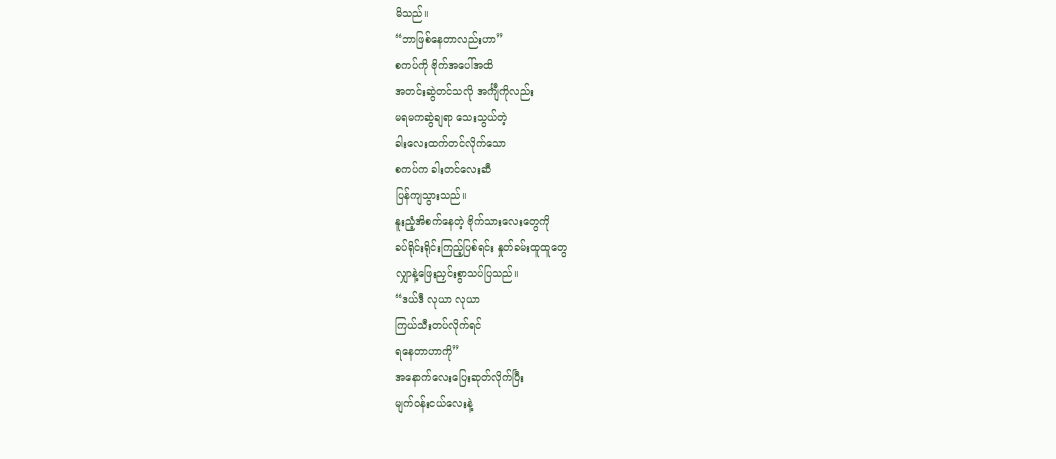မိသည်။
“ဘာဖြစ်နေတာလည်းဟာ”
စကပ်ကို ဗိုက်အပေါ်အထိ
အတင်းဆွဲတင်သလို အင်္ကျီကိုလည်း
မရမကဆွဲချရာ သေးသွယ်တဲ့
ခါးလေးထက်တင်လိုက်သော
စကပ်က ခါးတင်လေးဆီ
ပြန်ကျသွားသည်။
နူးညံ့အိစက်နေတဲ့ ဗိုက်သားလေးတွေကို
ခပ်ရိုင်းရိုင်းကြည့်ပြစ်ရင်း နှုတ်ခမ်းထူထူတွေ
လျှာနဲ့ဖြေးညှင်းစွာသပ်ပြသည်။
“ဒယ်ဒီ လုယာ လုယာ
ကြယ်သီးတပ်လိုက်ရင်
ရနေတာဟာကို”
အနောက်လေးပြေးဆုတ်လိုက်ပြီး
မျက်ဝန်းငယ်လေးနဲ့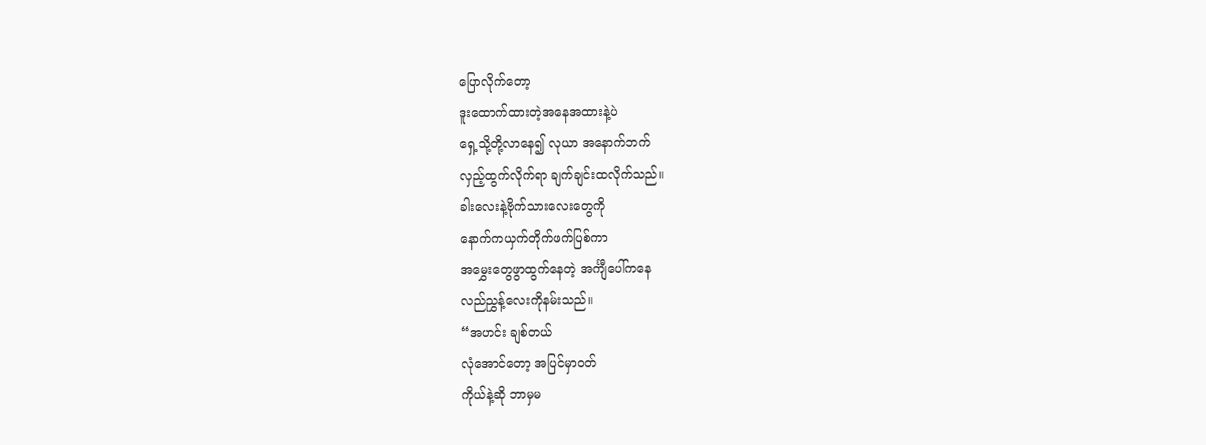ပြောလိုက်တော့
ဒူးထောက်ထားတဲ့အနေအထားနဲ့ပဲ
ရှေ့သို့တို့လာနေ၍ လုယာ အနောက်ဘက်
လှည့်ထွက်လိုက်ရာ ချက်ချင်းထလိုက်သည်။
ခါးလေးနဲ့ဗိုက်သားလေးတွေကို
နောက်ကယှက်တိုက်ဖက်ပြစ်ကာ
အမွှေးတွေဖွာထွက်နေတဲ့ အင်္ကျီပေါ်ကနေ
လည်ညွှန့်လေးကိုနမ်းသည်။
“အဟင်း ချစ်တယ်
လုံအောင်တော့ အပြင်မှာဝတ်
ကိုယ်နဲ့ဆို ဘာမှမ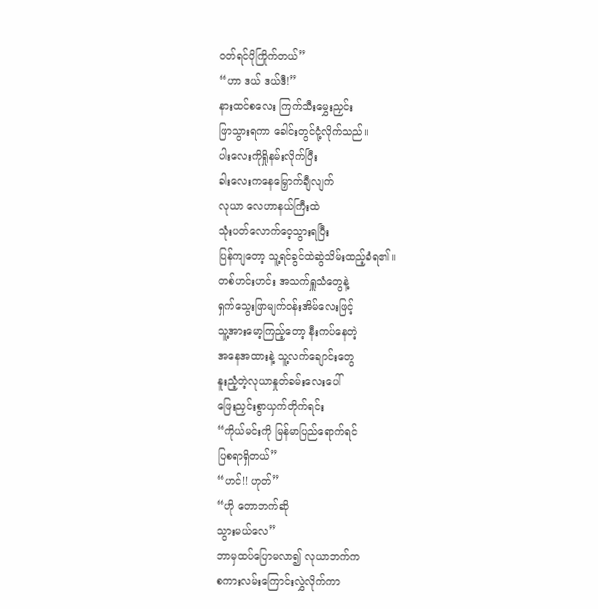ဝတ်ရင်ပိုကြိုက်တယ်”
“ဟာ ဒယ် ဒယ်ဒီ!”
နားထင်စလေး ကြက်သီးမွှေးညှင်း
ဖြာသွားရကာ ခေါင်းတွင်ငုံ့လိုက်သည်။
ပါးလေးကိုရှိုနမ်းလိုက်ပြီး
ခါးလေးကနေမြှောက်ချီလျက်
လုယာ လေဟာနယ်ကြီးထဲ
သုံးပတ်လောက်ဝေ့သွားရပြီး
ပြန်ကျတော့ သူ့ရင်ခွင်ထဲဆွဲသိမ်းထည့်ခံရ၏။
တစ်ဟင်းဟင်း အသက်ရှူသံတွေနဲ့
ရှက်သွေးဖြာမျက်ဝန်းအိမ်လေးဖြင့်
သူ့အားမော့ကြည့်တော့ နီးကပ်နေတဲ့
အနေအထားနဲ့ သူ့လက်ချောင်းတွေ
နူးညံ့တဲ့လုယာနှုတ်ခမ်းလေးပေါ်
ဖြေးညှင်းစွာယှက်တိုက်ရင်း
“ကိုယ်မင်းကို မြန်မာပြည်ရောက်ရင်
ပြစရာရှိတယ်”
“ဟင်!! ဟုတ်”
“ဟို တောဘက်ဆို
သွားမယ်လေ”
ဘာမှထပ်ပြောမလာ၍ လုယာဘက်က
စကားလမ်းကြောင်းလွှဲလိုက်ကာ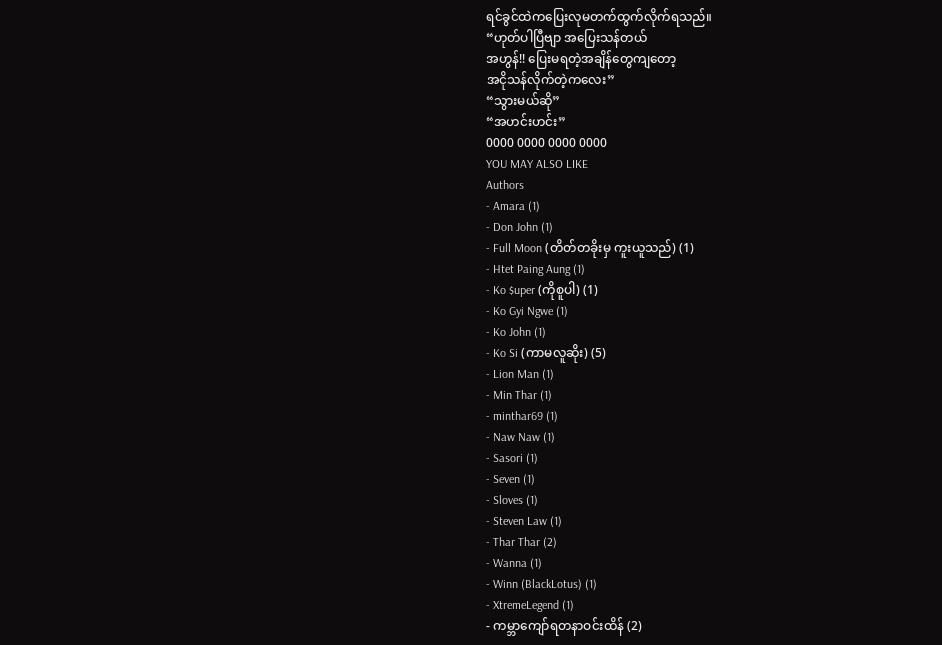ရင်ခွင်ထဲကပြေးလုမတက်ထွက်လိုက်ရသည်။
“ဟုတ်ပါပြီဗျာ အပြေးသန်တယ်
အဟွန်!! ပြေးမရတဲ့အချိန်တွေကျတော့
အငိုသန်လိုက်တဲ့ကလေး”
“သွားမယ်ဆို”
“အဟင်းဟင်း”
0000 0000 0000 0000
YOU MAY ALSO LIKE
Authors
- Amara (1)
- Don John (1)
- Full Moon (တိတ်တခိုးမှ ကူးယူသည်) (1)
- Htet Paing Aung (1)
- Ko $uper (ကိုစူပါ) (1)
- Ko Gyi Ngwe (1)
- Ko John (1)
- Ko Si (ကာမလူဆိုး) (5)
- Lion Man (1)
- Min Thar (1)
- minthar69 (1)
- Naw Naw (1)
- Sasori (1)
- Seven (1)
- Sloves (1)
- Steven Law (1)
- Thar Thar (2)
- Wanna (1)
- Winn (BlackLotus) (1)
- XtremeLegend (1)
- ကမ္ဘာကျော်ရတနာဝင်းထိန် (2)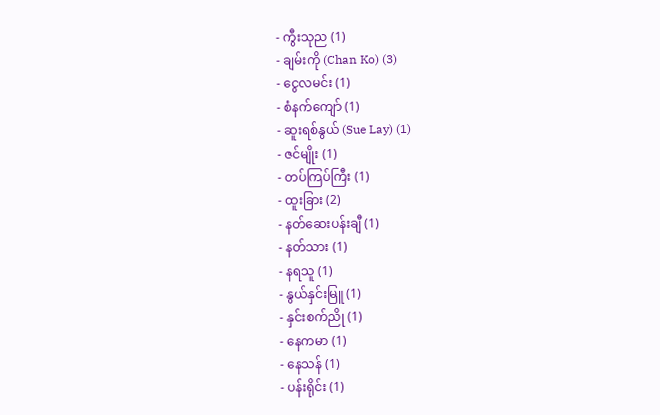- ကွီးသုည (1)
- ချမ်းကို (Chan Ko) (3)
- ငွေလမင်း (1)
- စံနက်ကျော် (1)
- ဆူးရစ်နွယ် (Sue Lay) (1)
- ဇင်မျိုး (1)
- တပ်ကြပ်ကြီး (1)
- ထူးခြား (2)
- နတ်ဆေးပန်းချီ (1)
- နတ်သား (1)
- နရသူ (1)
- နွယ်နှင်းမြူ (1)
- နှင်းစက်ညို (1)
- နေကမာ (1)
- နေသန် (1)
- ပန်းရိုင်း (1)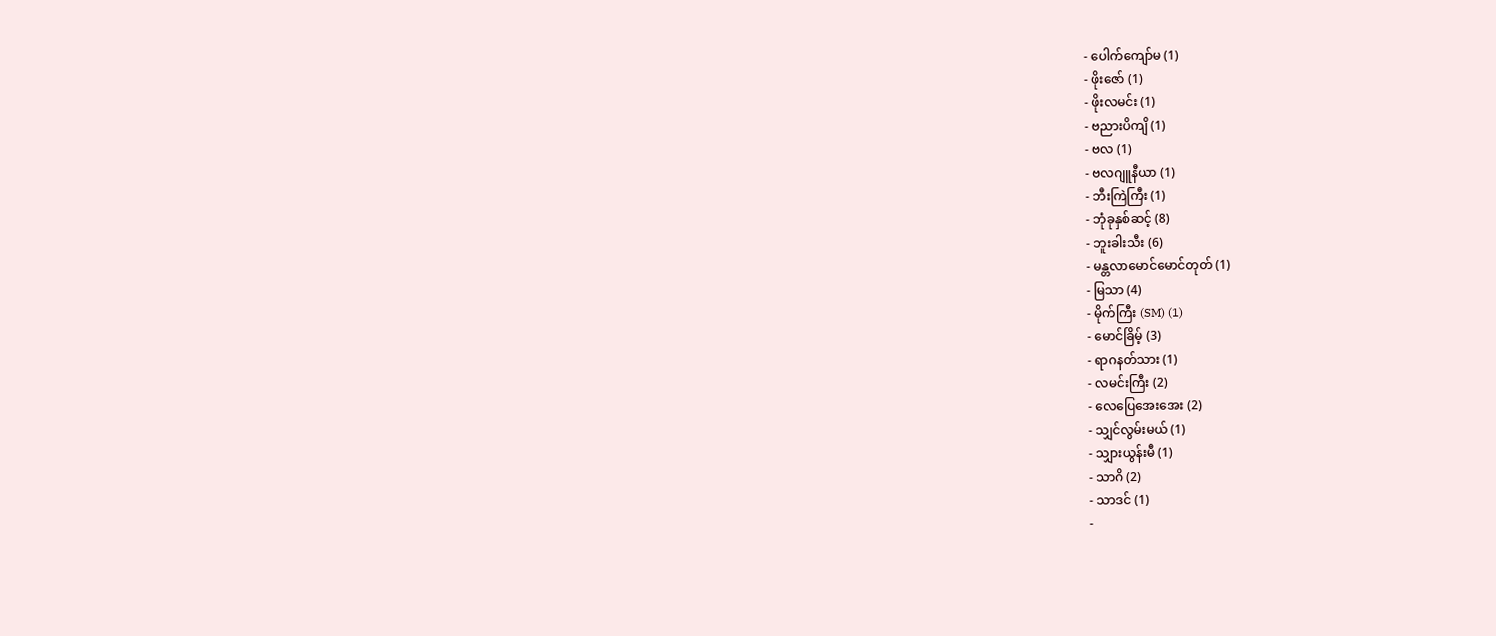- ပေါက်ကျော်မ (1)
- ဖိုးဇော် (1)
- ဖိုးလမင်း (1)
- ဗညားပိကျိ (1)
- ဗလ (1)
- ဗလဂျူနီယာ (1)
- ဘီးကြဲကြီး (1)
- ဘုံခုနှစ်ဆင့် (8)
- ဘူးခါးသီး (6)
- မန္တလာမောင်မောင်တုတ် (1)
- မြသာ (4)
- မိုက်ကြီး (SM) (1)
- မောင်ခြိမ့် (3)
- ရာဂနတ်သား (1)
- လမင်းကြီး (2)
- လေပြေအေးအေး (2)
- သျှင်လွမ်းမယ် (1)
- သျှားယွန်းမီ (1)
- သာဂိ (2)
- သာဒင် (1)
-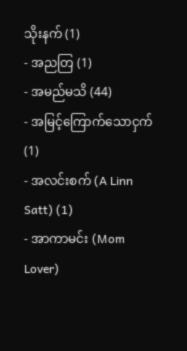သိုးနက် (1)
- အညတြ (1)
- အမည်မသိ (44)
- အမြင့်ကြောက်သောငှက် (1)
- အလင်းစက် (A Linn Satt) (1)
- အာကာမင်း (Mom Lover)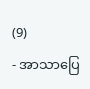(9)
- အာသာပြေ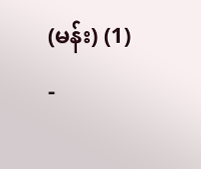(မန်း) (1)
-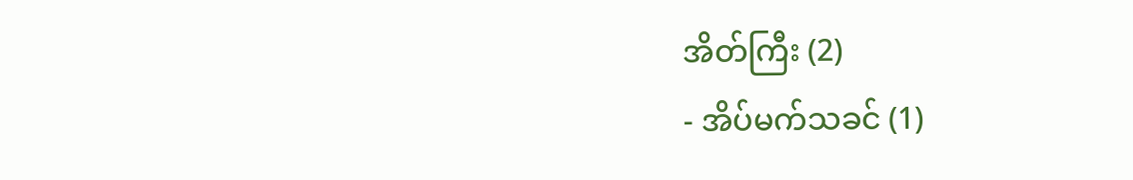အိတ်ကြီး (2)
- အိပ်မက်သခင် (1)